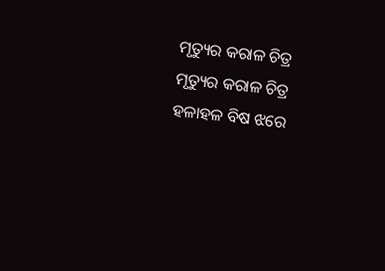ମୃତ୍ୟୁର କରାଳ ଚିତ୍ର
ମୃତ୍ୟୁର କରାଳ ଚିତ୍ର
ହଳାହଳ ବିଷ ଝରେ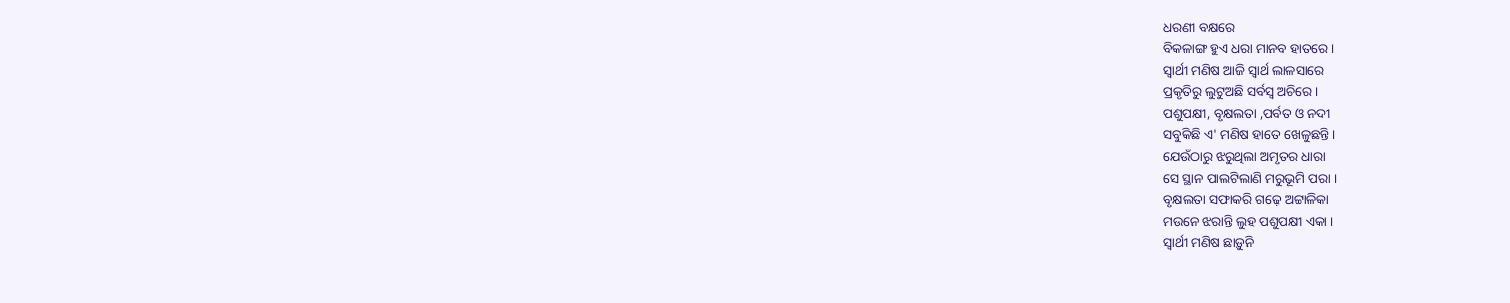ଧରଣୀ ବକ୍ଷରେ
ବିକଳାଙ୍ଗ ହୁଏ ଧରା ମାନବ ହାତରେ ।
ସ୍ୱାର୍ଥୀ ମଣିଷ ଆଜି ସ୍ୱାର୍ଥ ଲାଳସାରେ
ପ୍ରକୃତିରୁ ଲୁଟୁଅଛି ସର୍ବସ୍ବ ଅଚିରେ ।
ପଶୁପକ୍ଷୀ, ବୃକ୍ଷଲତା ,ପର୍ବତ ଓ ନଦୀ
ସବୁକିଛି ଏ' ମଣିଷ ହାତେ ଖେଳୁଛନ୍ତି ।
ଯେଉଁଠାରୁ ଝରୁଥିଲା ଅମୃତର ଧାରା
ସେ ସ୍ଥାନ ପାଲଟିଲାଣି ମରୁଭୂମି ପରା ।
ବୃକ୍ଷଲତା ସଫାକରି ଗଢ଼େ ଅଟ୍ଟାଳିକା
ମଉନେ ଝରାନ୍ତି ଲୁହ ପଶୁପକ୍ଷୀ ଏକା ।
ସ୍ୱାର୍ଥୀ ମଣିଷ ଛାଡ଼ୁନି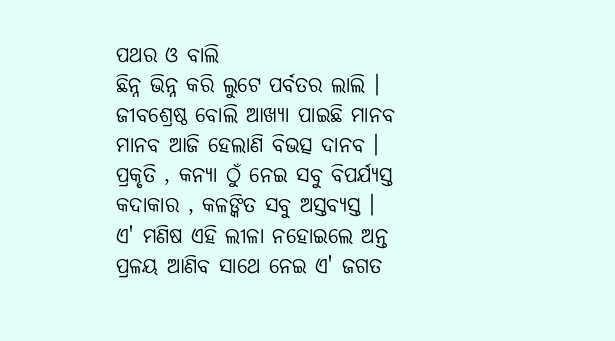ପଥର ଓ ବାଲି
ଛିନ୍ନ ଭିନ୍ନ କରି ଲୁଟେ ପର୍ବତର ଲାଲି ।
ଜୀବଶ୍ରେଷ୍ଠ ବୋଲି ଆଖ୍ୟା ପାଇଛି ମାନବ
ମାନବ ଆଜି ହେଲାଣି ବିଭତ୍ସ ଦାନବ ।
ପ୍ରକୃତି , କନ୍ୟା ଠୁଁ ନେଇ ସବୁ ବିପର୍ଯ୍ୟସ୍ତ
କଦାକାର , କଳଙ୍କିତ ସବୁ ଅସ୍ତବ୍ୟସ୍ତ ।
ଏ' ମଣିଷ ଏହି ଲୀଳା ନହୋଇଲେ ଅନ୍ତ
ପ୍ରଳୟ ଆଣିବ ସାଥେ ନେଇ ଏ' ଜଗତ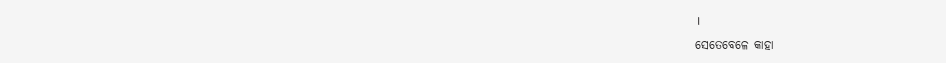।
ସେତେବେଳେ କାହା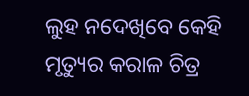ଲୁହ ନଦେଖିବେ କେହି
ମୃତ୍ୟୁର କରାଳ ଚିତ୍ର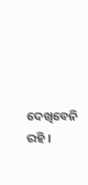ଦେଖିବେନି ରହି ।